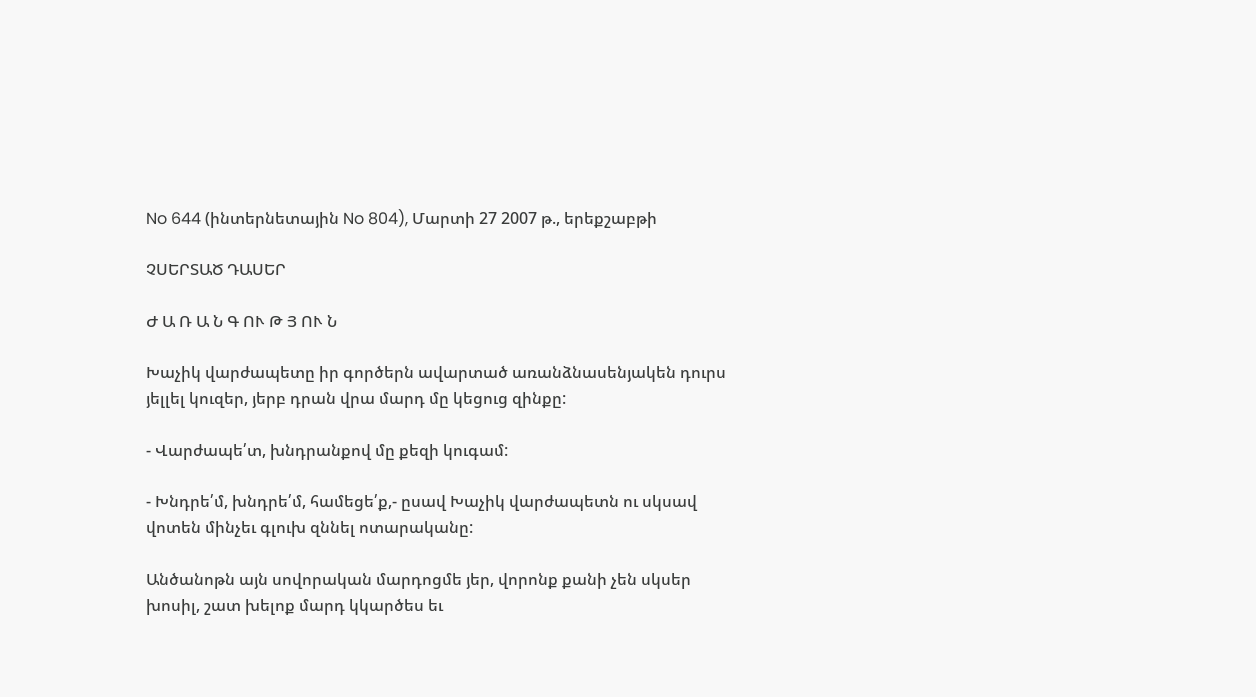No 644 (ինտերնետային No 804), Մարտի 27 2007 թ., երեքշաբթի

ՉՍԵՐՏԱԾ ԴԱՍԵՐ

Ժ Ա Ռ Ա Ն Գ ՈՒ Թ Յ ՈՒ Ն

Խաչիկ վարժապետը իր գործերն ավարտած առանձնասենյակեն դուրս յելլել կուզեր, յերբ դրան վրա մարդ մը կեցուց զինքը:

- Վարժապե՛տ, խնդրանքով մը քեզի կուգամ:

- Խնդրե՛մ, խնդրե՛մ, համեցե՛ք,- ըսավ Խաչիկ վարժապետն ու սկսավ վոտեն մինչեւ գլուխ զննել ոտարականը:

Անծանոթն այն սովորական մարդոցմե յեր, վորոնք քանի չեն սկսեր խոսիլ, շատ խելոք մարդ կկարծես եւ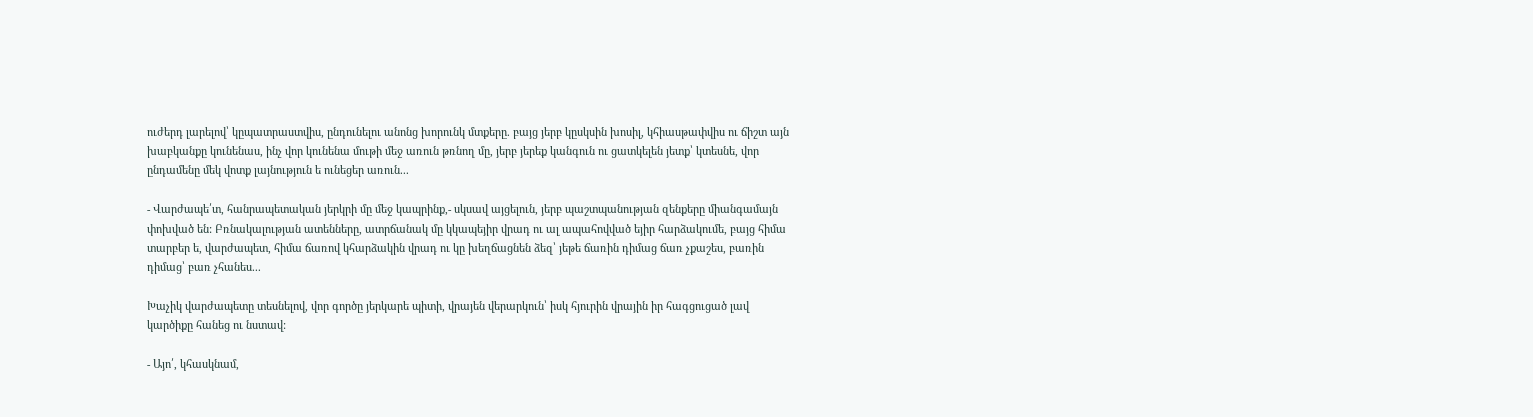ուժերդ լարելով՝ կըպատրաստվիս, ընդունելու անոնց խորունկ մտքերը. բայց յերբ կըսկսին խոսիլ, կհիասթափվիս ու ճիշտ այն խաբկանքը կունենաս, ինչ վոր կունենա մութի մեջ առուն թռնող մը, յերբ յերեք կանգուն ու ցատկելեն յետք՝ կտեսնե, վոր ընդամենը մեկ վոտք լայնություն ե ունեցեր առուն...

- Վարժապե՛տ, հանրապետական յերկրի մը մեջ կապրինք,- սկսավ այցելուն, յերբ պաշտպանության զենքերը միանգամայն փոխված են: Բռնակալության ատենները, ատրճանակ մը կկապեյիր վրադ ու ալ ապահովված եյիր հարձակումե, բայց հիմա տարբեր ե, վարժապետ, հիմա ճառով կհարձակին վրադ ու կը խեղճացնեն ձեզ՝ յեթե ճառին դիմաց ճառ չքաշես, բառին դիմաց՝ բառ չհանես...

Խաչիկ վարժապետը տեսնելով, վոր գործը յերկարե պիտի, վրայեն վերարկուն՝ իսկ հյուրին վրային իր հագցուցած լավ կարծիքը հանեց ու նստավ:

- Այո՛, կհասկնամ,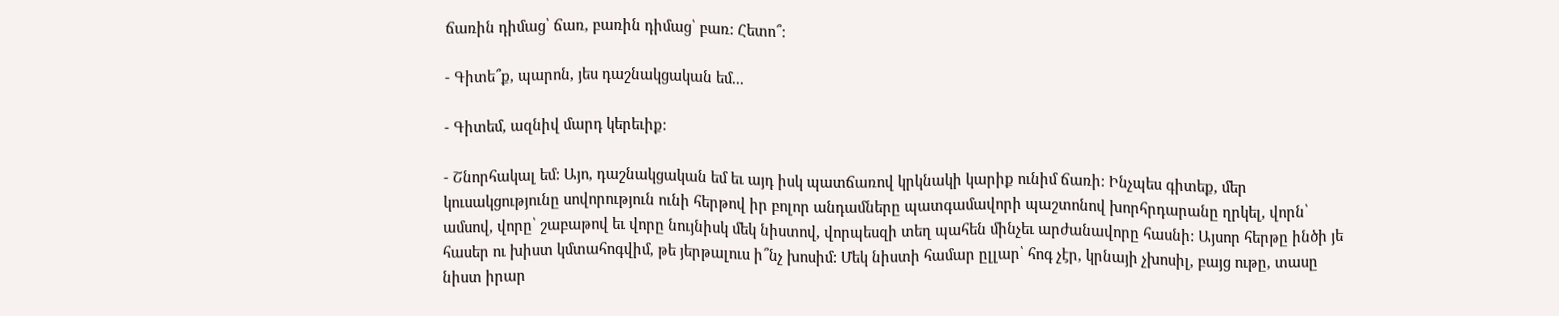ճառին դիմաց՝ ճառ, բառին դիմաց՝ բառ: Հետո՞:

- Գիտե՞ք, պարոն, յես դաշնակցական եմ...

- Գիտեմ, ազնիվ մարդ կերեւիք:

- Շնորհակալ եմ: Այո, դաշնակցական եմ եւ այդ իսկ պատճառով կրկնակի կարիք ունիմ ճառի: Ինչպես գիտեք, մեր կուսակցությունը սովորություն ունի հերթով իր բոլոր անդամները պատգամավորի պաշտոնով խորհրդարանը ղրկել, վորն՝ ամսով, վորը՝ շաբաթով եւ վորը նույնիսկ մեկ նիստով, վորպեսզի տեղ պահեն մինչեւ արժանավորը հասնի: Այսոր հերթը ինծի յե հասեր ու խիստ կմտահոգվիմ, թե յերթալուս ի՞նչ խոսիմ: Մեկ նիստի համար ըլլար՝ հոգ չէր, կրնայի չխոսիլ, բայց ութը, տասը նիստ իրար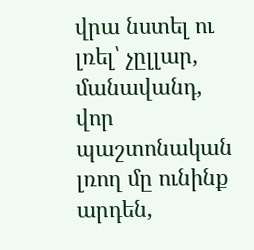վրա նստել ու լռել՝ չըլլար, մանավանդ, վոր պաշտոնական լռող մը ունինք արդեն,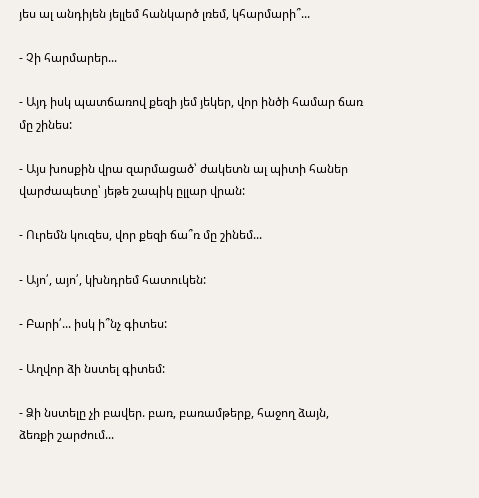յես ալ անդիյեն յելլեմ հանկարծ լռեմ, կհարմարի՞...

- Չի հարմարեր...

- Այդ իսկ պատճառով քեզի յեմ յեկեր, վոր ինծի համար ճառ մը շինես:

- Այս խոսքին վրա զարմացած՝ ժակետն ալ պիտի հաներ վարժապետը՝ յեթե շապիկ ըլլար վրան:

- Ուրեմն կուզես, վոր քեզի ճա՞ռ մը շինեմ...

- Այո՛, այո՛, կխնդրեմ հատուկեն:

- Բարի՛... իսկ ի՞նչ գիտես:

- Աղվոր ձի նստել գիտեմ:

- Ձի նստելը չի բավեր. բառ, բառամթերք, հաջող ձայն, ձեռքի շարժում...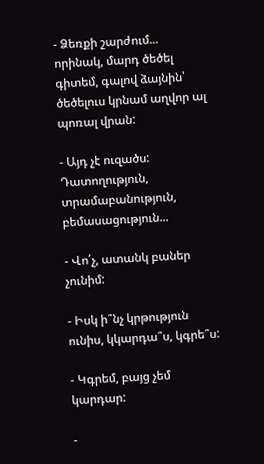- Ձեռքի շարժում... որինակ, մարդ ծեծել գիտեմ, գալով ձայնին՝ ծեծելուս կրնամ աղվոր ալ պոռալ վրան:

- Այդ չէ ուզածս: Դատողություն, տրամաբանություն, բեմասացություն...

- Վո՛չ, ատանկ բաներ չունիմ:

- Իսկ ի՞նչ կրթություն ունիս, կկարդա՞ս, կգրե՞ս:

- Կգրեմ, բայց չեմ կարդար:

-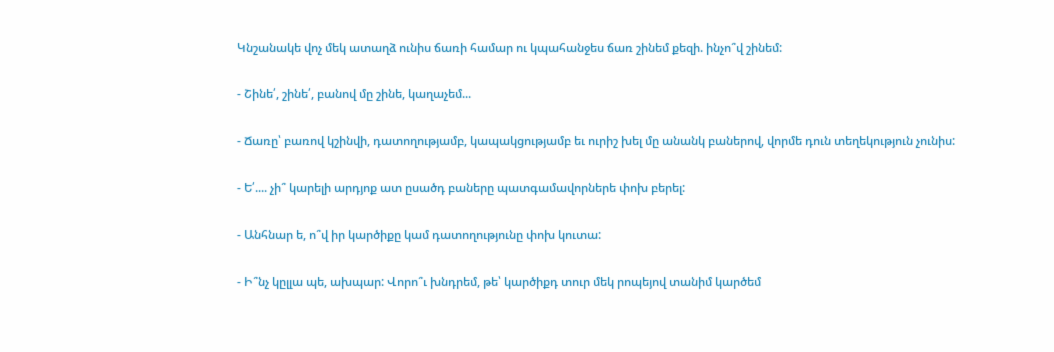Կնշանակե վոչ մեկ ատաղձ ունիս ճառի համար ու կպահանջես ճառ շինեմ քեզի. ինչո՞վ շինեմ:

- Շինե՛, շինե՛, բանով մը շինե, կաղաչեմ...

- Ճառը՝ բառով կշինվի, դատողությամբ, կապակցությամբ եւ ուրիշ խել մը անանկ բաներով, վորմե դուն տեղեկություն չունիս:

- Ե՛.... չի՞ կարելի արդյոք ատ ըսածդ բաները պատգամավորներե փոխ բերել:

- Անհնար ե, ո՞վ իր կարծիքը կամ դատողությունը փոխ կուտա:

- Ի՞նչ կըլլա պե, ախպար: Վորո՞ւ խնդրեմ, թե՝ կարծիքդ տուր մեկ րոպեյով տանիմ կարծեմ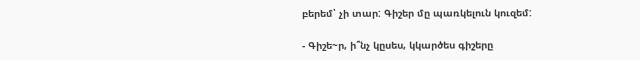բերեմ՝ չի տար: Գիշեր մը պառկելուն կուզեմ:

- Գիշե~ր, ի՞նչ կըսես, կկարծես գիշերը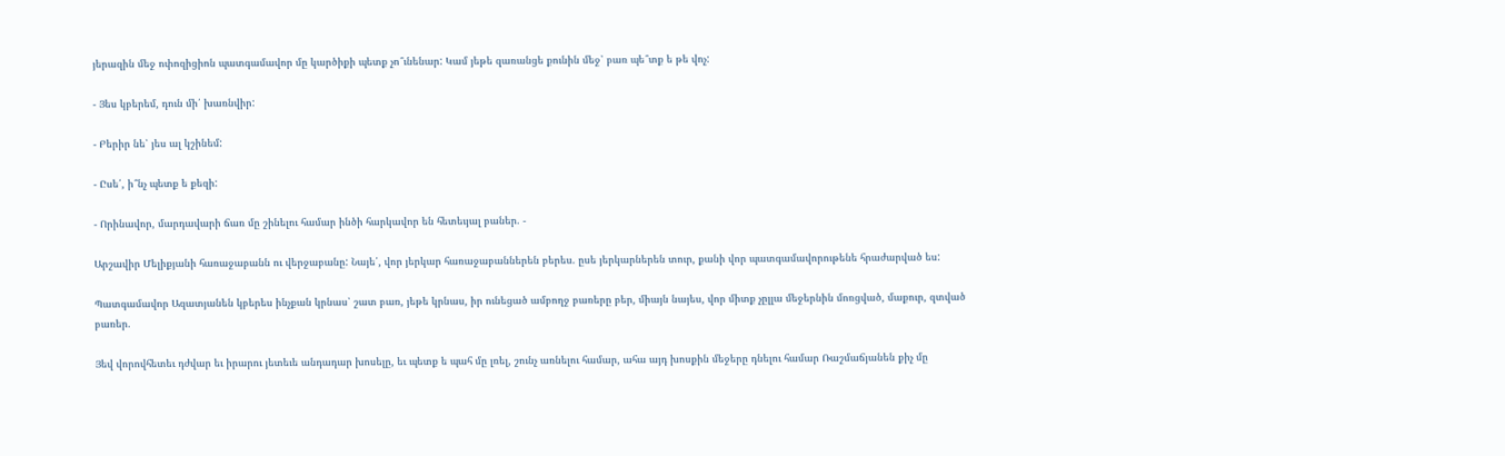յերազին մեջ ոփոզիցիոն պատգամավոր մը կարծիքի պետք չո՞ւնենար: Կամ յեթե զառանցե քունին մեջ՝ բառ պե՞տք ե թե վոչ:

- Յես կբերեմ, դուն մի՛ խառնվիր:

- Բերիր նե՝ յես ալ կշինեմ:

- Ըսե՛, ի՞նչ պետք ե քեզի:

- Որինավոր, մարդավարի ճառ մը շինելու համար ինծի հարկավոր են հետեւյալ բաներ. -

Արշավիր Մելիքյանի հառաջաբանն ու վերջաբանը: Նայե՛, վոր յերկար հառաջաբաններեն բերես. ըսե յերկարներեն տուր, քանի վոր պատգամավորութենե հրաժարված ես:

Պատգամավոր Ազատյանեն կբերես ինչքան կրնաս՝ շատ բառ, յեթե կրնաս, իր ունեցած ամբողջ բառերը բեր, միայն նայես, վոր միտք չըլլա մեջերնին մոռցված, մաքուր, զտված բառեր.

Յեվ վորովհետեւ դժվար եւ իրարու յետեւե անդադար խոսելը, եւ պետք ե պահ մը լռել, շունչ առնելու համար, ահա այդ խոսքին մեջերը դնելու համար Ռաշմաճյանեն քիչ մը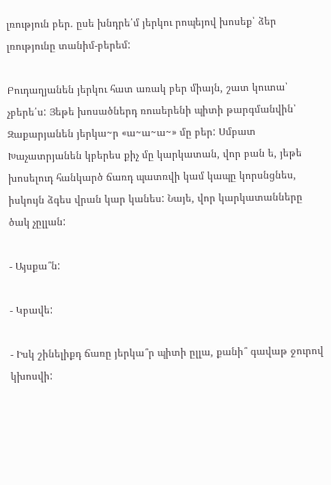լռություն բեր. ըսե խնդրե՛մ յերկու րոպեյով խոսեք՝ ձեր լռությունը տանիմ-բերեմ:

Բուդաղյանեն յերկու հատ առակ բեր միայն, շատ կուտա՝ չբերե՛ս: Յեթե խոսածներդ ռուսերենի պիտի թարգմանվին՝ Զաքարյանեն յերկա~ր «ա~ա~ա~» մը բեր: Սմբատ Խաչատրյանեն կբերես քիչ մը կարկատան, վոր բան ե, յեթե խոսելուդ հանկարծ ճառդ պատռվի կամ կապը կորսնցնես, իսկույն ձգես վրան կար կանես: Նայե, վոր կարկատանները ծակ չըլլան:

- Այսքա՞ն:

- Կբավե:

- Իսկ շինելիքդ ճառը յերկա՞ր պիտի ըլլա, քանի՞ գավաթ ջուրով կխոսվի: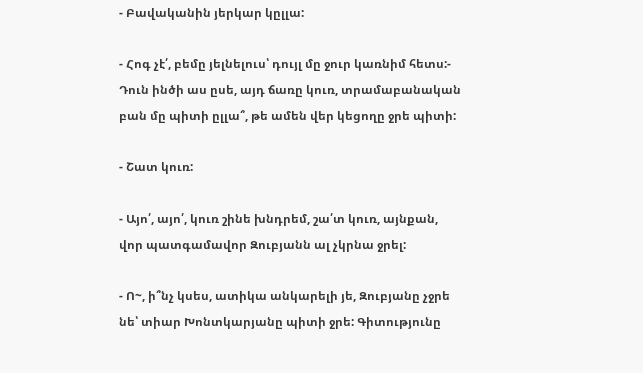- Բավականին յերկար կըլլա:

- Հոգ չէ՛, բեմը յելնելուս՝ դույլ մը ջուր կառնիմ հետս:- Դուն ինծի աս ըսե, այդ ճառը կուռ, տրամաբանական բան մը պիտի ըլլա՞, թե ամեն վեր կեցողը ջրե պիտի:

- Շատ կուռ:

- Այո՛, այո՛, կուռ շինե խնդրեմ, շա՛տ կուռ, այնքան, վոր պատգամավոր Զուբյանն ալ չկրնա ջրել:

- Ո~, ի՞նչ կսես, ատիկա անկարելի յե, Զուբյանը չջրե նե՝ տիար Խոնտկարյանը պիտի ջրե: Գիտությունը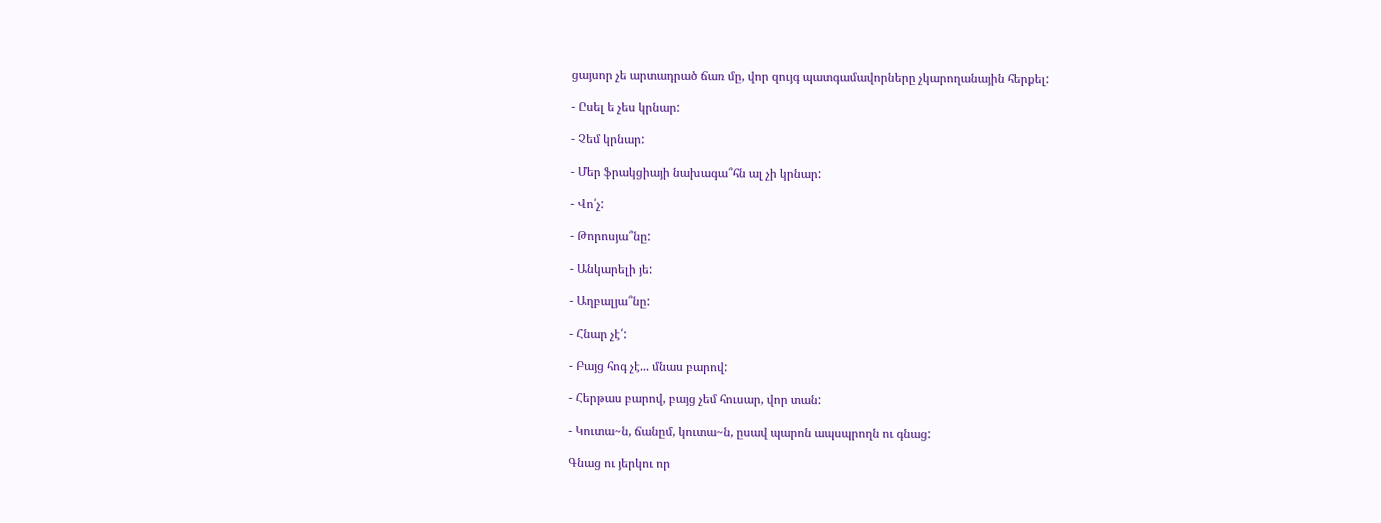ցայսոր չե արտադրած ճառ մը, վոր զույգ պատգամավորները չկարողանային հերքել:

- Ըսել ե չես կրնար:

- Չեմ կրնար:

- Մեր ֆրակցիայի նախագա՞հն ալ չի կրնար:

- Վո՛չ:

- Թորոսյա՞նը:

- Անկարելի յե:

- Աղբալյա՞նը:

- Հնար չէ՛:

- Բայց հոգ չէ... մնաս բարով:

- Հերթաս բարով, բայց չեմ հուսար, վոր տան:

- Կուտա~ն, ճանըմ, կուտա~ն, ըսավ պարոն ապսպրողն ու գնաց:

Գնաց ու յերկու որ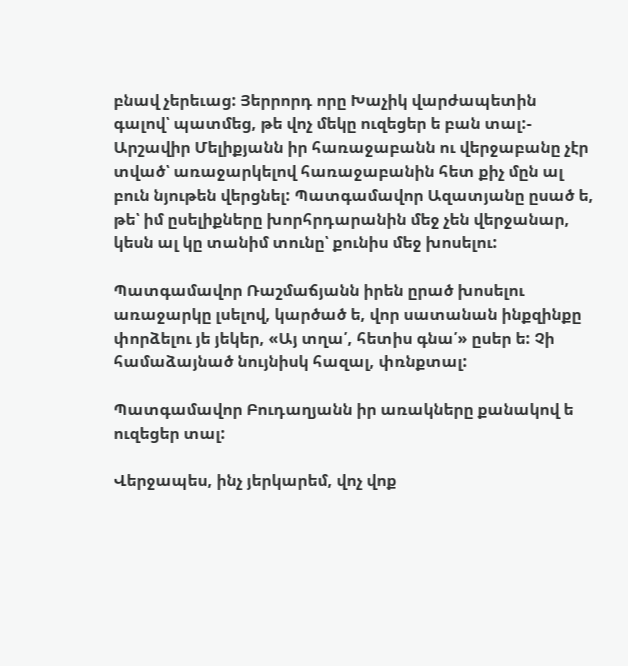բնավ չերեւաց: Յերրորդ որը Խաչիկ վարժապետին գալով՝ պատմեց, թե վոչ մեկը ուզեցեր ե բան տալ:- Արշավիր Մելիքյանն իր հառաջաբանն ու վերջաբանը չէր տված՝ առաջարկելով հառաջաբանին հետ քիչ մըն ալ բուն նյութեն վերցնել: Պատգամավոր Ազատյանը ըսած ե, թե՝ իմ ըսելիքները խորհրդարանին մեջ չեն վերջանար, կեսն ալ կը տանիմ տունը՝ քունիս մեջ խոսելու:

Պատգամավոր Ռաշմաճյանն իրեն ըրած խոսելու առաջարկը լսելով, կարծած ե, վոր սատանան ինքզինքը փորձելու յե յեկեր, «Այ տղա՛, հետիս գնա՛» ըսեր ե: Չի համաձայնած նույնիսկ հազալ, փռնքտալ:

Պատգամավոր Բուդաղյանն իր առակները քանակով ե ուզեցեր տալ:

Վերջապես, ինչ յերկարեմ, վոչ վոք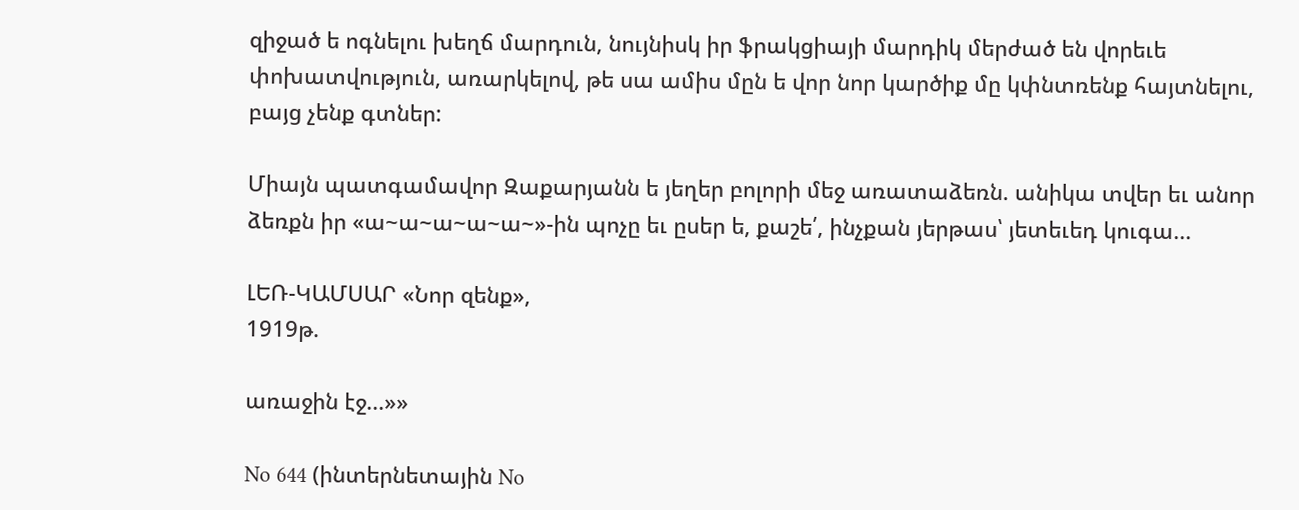զիջած ե ոգնելու խեղճ մարդուն, նույնիսկ իր ֆրակցիայի մարդիկ մերժած են վորեւե փոխատվություն, առարկելով, թե սա ամիս մըն ե վոր նոր կարծիք մը կփնտռենք հայտնելու, բայց չենք գտներ:

Միայն պատգամավոր Զաքարյանն ե յեղեր բոլորի մեջ առատաձեռն. անիկա տվեր եւ անոր ձեռքն իր «ա~ա~ա~ա~ա~»-ին պոչը եւ ըսեր ե, քաշե՛, ինչքան յերթաս՝ յետեւեդ կուգա...

ԼԵՌ-ԿԱՄՍԱՐ «Նոր զենք»,
1919թ.

առաջին էջ...»»

No 644 (ինտերնետային No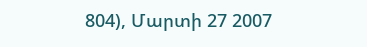804), Մարտի 27 2007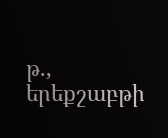թ., երեքշաբթի